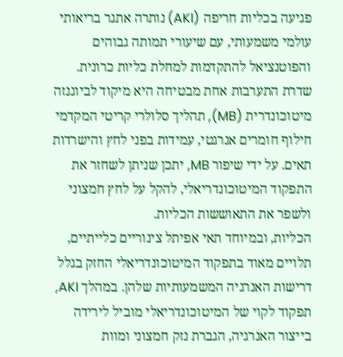פגיעה בכליות חריפה (AKI) נותרה אתגר בריאותי עולמי משמעותי, עם שיעורי תמותה גבוהים והפוטנציאל להתקדמות למחלת כליות כרונית. שדרת התערבות אחת מבטיחה היא מיקוד לביוגנזה מיטוכונדרית (MB), תהליך סלולרי קריטי המקדמי חילוף חומרים אנרגטי, עמידות בפני לחץ והישרדות תאים. על ידי שיפור MB, יתכן שניתן לשחזר את התפקוד המיטוכונדריאלי, להקל על לחץ חמצוני ולשפר את התאוששות הכליות.
הכליות, ובמיוחד תאי אפיתל צינוריים כלייתיים, תלויים מאוד בתפקוד המיטוכונדריאלי החזק בגלל דרישות האנרגיה המשמעותיות שלהן. במהלך AKI, תפקוד לקוי של המיטוכונדריאלי מוביל לירידה בייצור האנרגיה, הגברת נזק חמצוני ומוות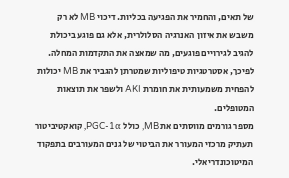של תאים, והחמיר את הפגיעה בכליות. דיכוי MB לא רק משבש את איזון האנרגיה הסלולרית, אלא גם פוגע ביכולת להגיב לגירויים פוגעים, מה שמאצה את התקדמות המחלה. לפיכך, אסטרטגיות טיפוליות שמטרתן להגביר את MB יכולות להפחית משמעותית את חומרת AKI ולשפר את תוצאות המטופלים.
מספר גורמים מווסתים את MB, כולל PGC-1α, קואקטיביטור תעתיק מרכזי המעורר את הביטוי של גנים המעורבים בתפקוד המיטוכונדריאלי.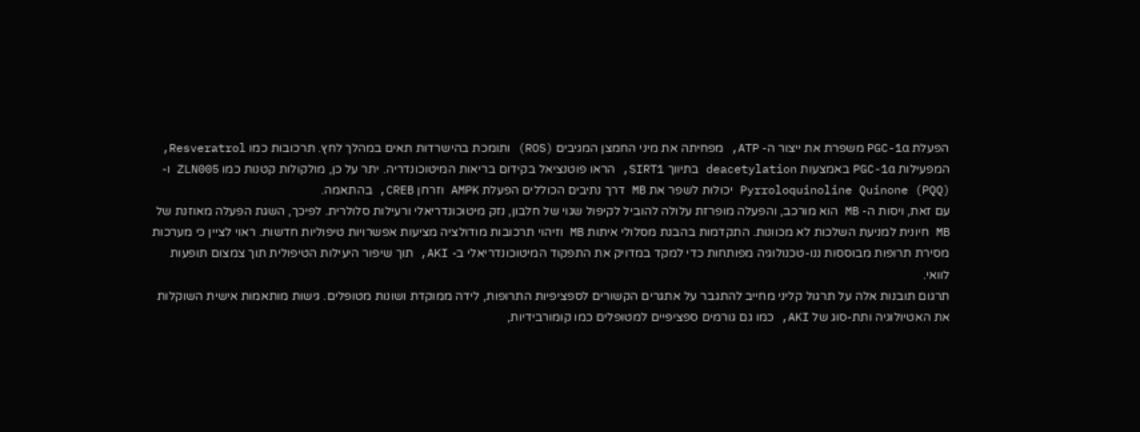הפעלת PGC-1α משפרת את ייצור ה- ATP, מפחיתה את מיני החמצן המגיבים (ROS) ותומכת בהישרדות תאים במהלך לחץ. תרכובות כמו Resveratrol, המפעילות PGC-1α באמצעות deacetylation בתיווך SIRT1, הראו פוטנציאל בקידום בריאות המיטוכונדריה. יתר על כן, מולקולות קטנות כמו ZLN005 ו- Pyrroloquinoline Quinone (PQQ) יכולות לשפר את MB דרך נתיבים הכוללים הפעלת AMPK וזרחן CREB, בהתאמה.
עם זאת, ויסות ה- MB הוא מורכב, והפעלה מופרזת עלולה להוביל לקיפול שגוי של חלבון, נזק מיטוכונדריאלי ורעילות סלולרית. לפיכך, השגת הפעלה מאוזנת של MB חיונית למניעת השלכות לא מכוונות. התקדמות בהבנת מסלולי איתות MB וזיהוי תרכובות מודולציה מציעות אפשרויות טיפוליות חדשות. ראוי לציין כי מערכות מסירת תרופות מבוססות ננו-טכנולוגיה מפותחות כדי למקד במדויק את התפקוד המיטוכונדריאלי ב- AKI, תוך שיפור היעילות הטיפולית תוך צמצום תופעות לוואי.
תרגום תובנות אלה על תרגול קליני מחייב להתגבר על אתגרים הקשורים לספציפיות התרופות, לידה ממוקדת ושונות מטופלים. גישות מותאמות אישית השוקלות את האטיולוגיה ותת-סוג של AKI, כמו גם גורמים ספציפיים למטופלים כמו קומורבידיות,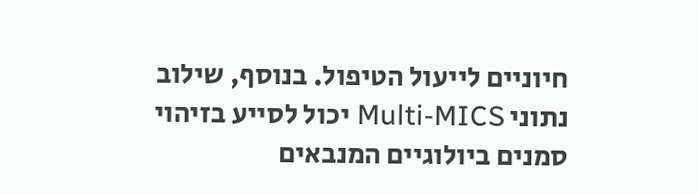חיוניים לייעול הטיפול. בנוסף, שילוב נתוני Multi-MICS יכול לסייע בזיהוי סמנים ביולוגיים המנבאים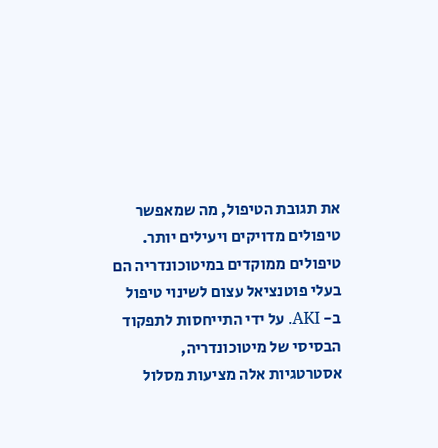את תגובת הטיפול, מה שמאפשר טיפולים מדויקים ויעילים יותר.
טיפולים ממוקדים במיטוכונדריה הם בעלי פוטנציאל עצום לשינוי טיפול ב- AKI. על ידי התייחסות לתפקוד הבסיסי של מיטוכונדריה, אסטרטגיות אלה מציעות מסלול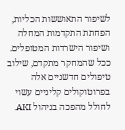לשיפור התאוששות הכליות, הפחתת התקדמות המחלה ושיפור הישרדות המטופלים. ככל שהמחקר מתקדם, שילוב טיפולים חדשניים אלה בפרוטוקולים קליניים עשוי לחולל מהפכה בניהול AKI.